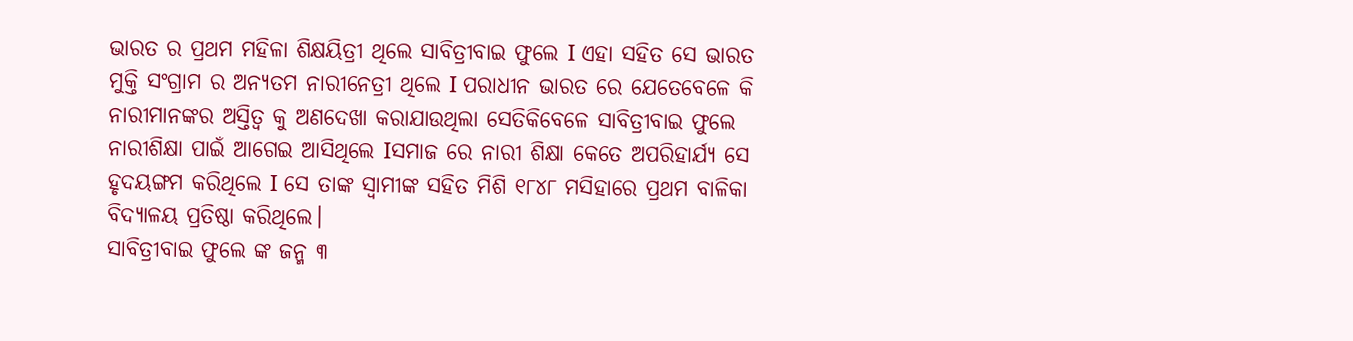ଭାରତ ର ପ୍ରଥମ ମହିଳା ଶିକ୍ଷୟିତ୍ରୀ ଥିଲେ ସାବିତ୍ରୀବାଇ ଫୁଲେ I ଏହା ସହିତ ସେ ଭାରତ ମୁକ୍ତି ସଂଗ୍ରାମ ର ଅନ୍ୟତମ ନାରୀନେତ୍ରୀ ଥିଲେ I ପରାଧୀନ ଭାରତ ରେ ଯେତେବେଳେ କି ନାରୀମାନଙ୍କର ଅସ୍ତିତ୍ବ କୁ ଅଣଦେଖା କରାଯାଉଥିଲା ସେତିକିବେଳେ ସାବିତ୍ରୀବାଇ ଫୁଲେ ନାରୀଶିକ୍ଷା ପାଇଁ ଆଗେଇ ଆସିଥିଲେ Iସମାଜ ରେ ନାରୀ ଶିକ୍ଷା କେତେ ଅପରିହାର୍ଯ୍ୟ ସେ ହୃଦୟଙ୍ଗମ କରିଥିଲେ I ସେ ତାଙ୍କ ସ୍ୱାମୀଙ୍କ ସହିତ ମିଶି ୧୮୪୮ ମସିହାରେ ପ୍ରଥମ ବାଳିକା ବିଦ୍ୟାଳୟ ପ୍ରତିଷ୍ଠା କରିଥିଲେ।
ସାବିତ୍ରୀବାଇ ଫୁଲେ ଙ୍କ ଜନ୍ମ ୩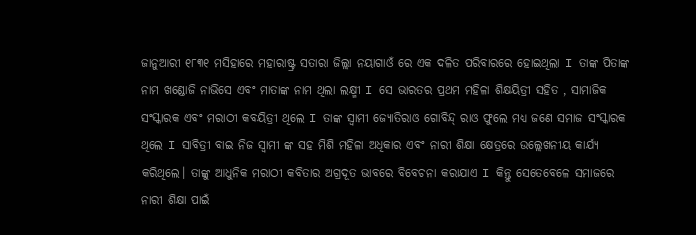ଜାନୁଆରୀ ୧୮୩୧ ମସିହାରେ ମହାରାଷ୍ଟ୍ର ସତାରା ଜିଲ୍ଲା ନୟାଗାଓଁ ରେ ଏକ ଦଳିତ ପରିବାରରେ ହୋଇଥିଲା I ତାଙ୍କ ପିତାଙ୍କ ନାମ ଖଣ୍ଡୋଜି ନାଭିସେ ଏବଂ ମାତାଙ୍କ ନାମ ଥିଲା ଲକ୍ଷ୍ମୀ I ସେ ଭାରତର ପ୍ରଥମ ମହିଳା ଶିକ୍ଷୟିତ୍ରୀ ସହିତ , ସାମାଜିକ ସଂସ୍କାରକ ଏବଂ ମରାଠୀ କବୟିତ୍ରୀ ଥିଲେ I ତାଙ୍କ ସ୍ୱାମୀ ଜ୍ୟୋତିରାଓ ଗୋବିନ୍ଦ୍ ରାଓ ଫୁଲେ ମଧ୍ୟ ଜଣେ ସମାଜ ସଂସ୍କାରକ ଥିଲେ I ସାବିତ୍ରୀ ବାଇ ନିଜ ସ୍ୱାମୀ ଙ୍କ ସହ ମିଶି ମହିଳା ଅଧିକାର ଏବଂ ନାରୀ ଶିକ୍ଷା କ୍ଷେତ୍ରରେ ଉଲ୍ଲେଖନୀୟ କାର୍ଯ୍ୟ କରିଥିଲେ। ତାଙ୍କୁ ଆଧୁନିକ ମରାଠୀ କବିତାର ଅଗ୍ରଦୂତ ଭାବରେ ବିବେଚନା କରାଯାଏ I କିନ୍ତୁ ସେତେବେଳେ ସମାଜରେ ନାରୀ ଶିକ୍ଷା ପାଇଁ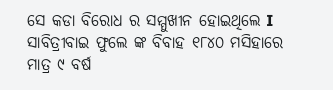ସେ କଡା ବିରୋଧ ର ସମ୍ମୁଖୀନ ହୋଇଥିଲେ I
ସାବିତ୍ରୀବାଇ ଫୁଲେ ଙ୍କ ବିବାହ ୧୮୪୦ ମସିହାରେ ମାତ୍ର ୯ ବର୍ଷ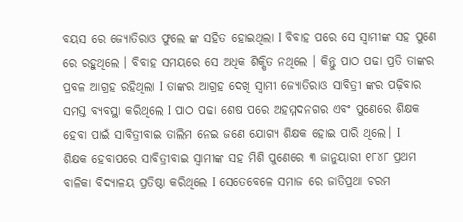ବୟସ ରେ ଜ୍ୟୋତିରାଓ ଫୁଲେ ଙ୍କ ସହିତ ହୋଇଥିଲା I ବିବାହ ପରେ ସେ ସ୍ୱାମୀଙ୍କ ସହ ପୁଣେ ରେ ରହୁଥିଲେ । ବିବାହ ସମୟରେ ସେ ଅଧିକ ଶିକ୍ଷିତ ନଥିଲେ । କିନ୍ତୁ ପାଠ ପଢା ପ୍ରତି ତାଙ୍କର ପ୍ରବଳ ଆଗ୍ରହ ରହିଥିଲା I ତାଙ୍କର ଆଗ୍ରହ ଦେଖି ସ୍ୱାମୀ ଜ୍ୟୋତିରାଓ ସାବିତ୍ରୀ ଙ୍କର ପଢ଼ିବାର ସମସ୍ତ ବ୍ୟବସ୍ଥା କରିଥିଲେ I ପାଠ ପଢା ଶେଷ ପରେ ଅହମ୍ମଦନଗର ଏବଂ ପୁଣେରେ ଶିକ୍ଷକ ହେବା ପାଇଁ ସାବିତ୍ରୀବାଇ ତାଲିମ ନେଇ ଜଣେ ଯୋଗ୍ୟ ଶିକ୍ଷକ ହୋଇ ପାରି ଥିଲେ। I
ଶିକ୍ଷକ ହେବାପରେ ସାବିତ୍ରୀବାଇ ସ୍ୱାମୀଙ୍କ ସହ ମିଶି ପୁଣେରେ ୩ ଜାନୁୟାରୀ ୧୮୪୮ ପ୍ରଥମ ବାଳିକା ବିଦ୍ୟାଳୟ ପ୍ରତିଷ୍ଠା କରିଥିଲେ I ସେତେବେଳେ ସମାଜ ରେ ଜାତିପ୍ରଥା ଚରମ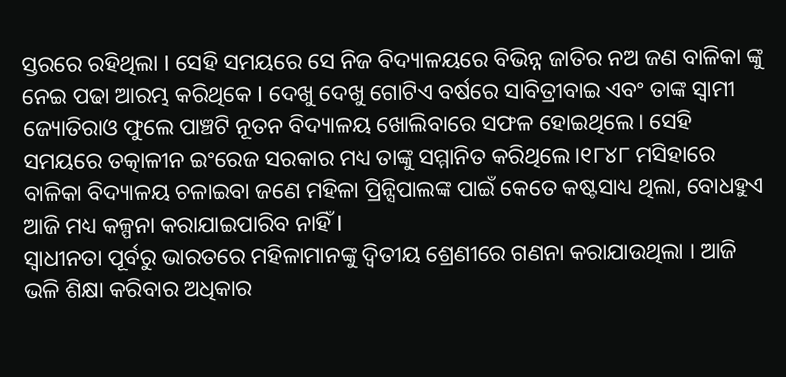ସ୍ତରରେ ରହିଥିଲା I ସେହି ସମୟରେ ସେ ନିଜ ବିଦ୍ୟାଳୟରେ ବିଭିନ୍ନ ଜାତିର ନଅ ଜଣ ବାଳିକା ଙ୍କୁ ନେଇ ପଢା ଆରମ୍ଭ କରିଥିକେ I ଦେଖୁ ଦେଖୁ ଗୋଟିଏ ବର୍ଷରେ ସାବିତ୍ରୀବାଇ ଏବଂ ତାଙ୍କ ସ୍ୱାମୀ ଜ୍ୟୋତିରାଓ ଫୁଲେ ପାଞ୍ଚଟି ନୂତନ ବିଦ୍ୟାଳୟ ଖୋଲିବାରେ ସଫଳ ହୋଇଥିଲେ। ସେହି ସମୟରେ ତତ୍କାଳୀନ ଇଂରେଜ ସରକାର ମଧ୍ୟ ତାଙ୍କୁ ସମ୍ମାନିତ କରିଥିଲେ।୧୮୪୮ ମସିହାରେ ବାଳିକା ବିଦ୍ୟାଳୟ ଚଳାଇବା ଜଣେ ମହିଳା ପ୍ରିନ୍ସିପାଲଙ୍କ ପାଇଁ କେତେ କଷ୍ଟସାଧ୍ୟ ଥିଲା, ବୋଧହୁଏ ଆଜି ମଧ୍ୟ କଳ୍ପନା କରାଯାଇପାରିବ ନାହିଁ I
ସ୍ୱାଧୀନତା ପୂର୍ବରୁ ଭାରତରେ ମହିଳାମାନଙ୍କୁ ଦ୍ୱିତୀୟ ଶ୍ରେଣୀରେ ଗଣନା କରାଯାଉଥିଲା । ଆଜି ଭଳି ଶିକ୍ଷା କରିବାର ଅଧିକାର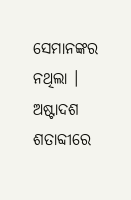ସେମାନଙ୍କର ନଥିଲା । ଅଷ୍ଟାଦଶ ଶତାବ୍ଦୀରେ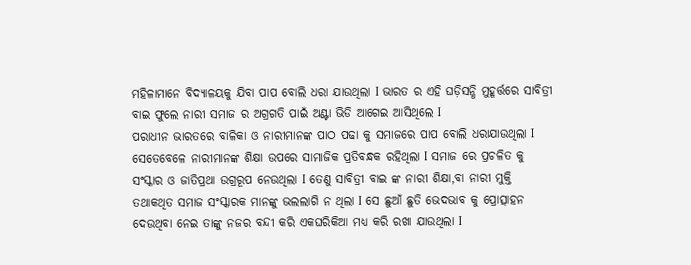ମହିଳାମାନେ ବିଦ୍ୟାଳୟକୁ ଯିବା ପାପ ବୋଲି ଧରା ଯାଉଥିଲା I ଭାରତ ର ଏହି ଘଡ଼ିସନ୍ଧି ମୁହୂର୍ତ୍ତରେ ସାବିତ୍ରୀ ବାଇ ଫୁଲେ ନାରୀ ସମାଜ ର ଅଗ୍ରଗତି ପାଇଁ ଅଣ୍ଟା ଭିଡି ଆଗେଇ ଆସିଥିଲେ I
ପରାଧୀନ ଭାରତରେ ବାଳିକା ଓ ନାରୀମାନଙ୍କ ପାଠ ପଢା କୁ ସମାଜରେ ପାପ ବୋଲି ଧରାଯାଉଥିଲା I ସେତେବେଳେ ନାରୀମାନଙ୍କ ଶିକ୍ଷା ଉପରେ ସାମାଜିକ ପ୍ରତିବନ୍ଧକ ରହିଥିଲା I ସମାଜ ରେ ପ୍ରଚଳିତ କୁ ସଂସ୍କାର ଓ ଜାତିପ୍ରଥା ଉଗ୍ରରୂପ ନେଉଥିଲା I ତେଣୁ ସାବିତ୍ରୀ ବାଇ ଙ୍କ ନାରୀ ଶିକ୍ଷା,ବା ନାରୀ ମୁକ୍ତି ତଥାକଥିତ ସମାଜ ସଂସ୍କାରକ ମାନଙ୍କୁ ଭଲଲାଗି ନ ଥିଲା I ସେ ଛୁଆଁ ଛୁତି ଭେଦଭାବ କୁ ପ୍ରୋତ୍ସାହନ ଦେଉଥିବା ନେଇ ତାଙ୍କୁ ନଜର ବନ୍ଦୀ କରି ଏକଘରିକିଆ ମଧ୍ୟ କରି ରଖା ଯାଉଥିଲା I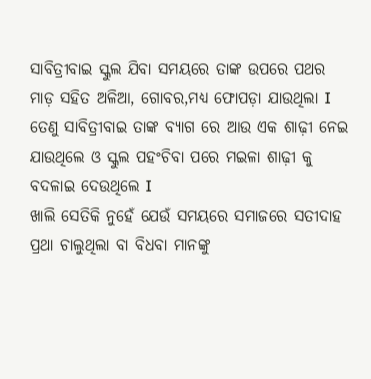ସାବିତ୍ରୀବାଇ ସ୍କୁଲ ଯିବା ସମୟରେ ତାଙ୍କ ଉପରେ ପଥର ମାଡ଼ ସହିତ ଅଳିଆ, ଗୋବର,ମଧ୍ୟ ଫୋପଡ଼ା ଯାଉଥିଲା I ତେଣୁ ସାବିତ୍ରୀବାଇ ତାଙ୍କ ବ୍ୟାଗ ରେ ଆଉ ଏକ ଶାଢ଼ୀ ନେଇ ଯାଉଥିଲେ ଓ ସ୍କୁଲ ପହଂଚିବା ପରେ ମଇଳା ଶାଢ଼ୀ କୁ ବଦଳାଇ ଦେଉଥିଲେ I
ଖାଲି ସେତିକି ନୁହେଁ ଯେଉଁ ସମୟରେ ସମାଜରେ ସତୀଦାହ ପ୍ରଥା ଚାଲୁଥିଲା ବା ବିଧବା ମାନଙ୍କୁ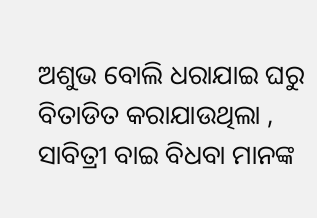ଅଶୁଭ ବୋଲି ଧରାଯାଇ ଘରୁ ବିତାଡିତ କରାଯାଉଥିଲା , ସାବିତ୍ରୀ ବାଇ ବିଧବା ମାନଙ୍କ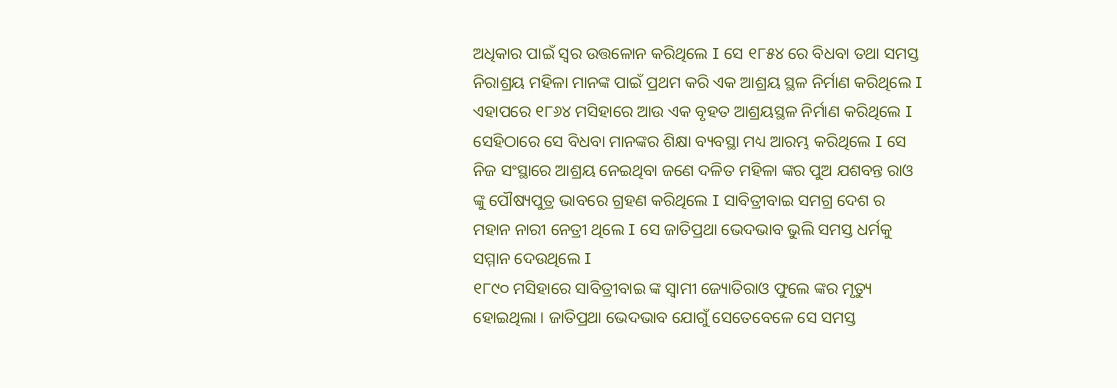ଅଧିକାର ପାଇଁ ସ୍ୱର ଉତ୍ତଳୋନ କରିଥିଲେ I ସେ ୧୮୫୪ ରେ ବିଧବା ତଥା ସମସ୍ତ ନିରାଶ୍ରୟ ମହିଳା ମାନଙ୍କ ପାଇଁ ପ୍ରଥମ କରି ଏକ ଆଶ୍ରୟ ସ୍ଥଳ ନିର୍ମାଣ କରିଥିଲେ I ଏହାପରେ ୧୮୬୪ ମସିହାରେ ଆଉ ଏକ ବୃହତ ଆଶ୍ରୟସ୍ଥଳ ନିର୍ମାଣ କରିଥିଲେ I ସେହିଠାରେ ସେ ବିଧବା ମାନଙ୍କର ଶିକ୍ଷା ବ୍ୟବସ୍ଥା ମଧ୍ୟ ଆରମ୍ଭ କରିଥିଲେ I ସେ ନିଜ ସଂସ୍ଥାରେ ଆଶ୍ରୟ ନେଇଥିବା ଜଣେ ଦଳିତ ମହିଳା ଙ୍କର ପୁଅ ଯଶବନ୍ତ ରାଓ ଙ୍କୁ ପୌଷ୍ୟପୁତ୍ର ଭାବରେ ଗ୍ରହଣ କରିଥିଲେ I ସାବିତ୍ରୀବାଇ ସମଗ୍ର ଦେଶ ର ମହାନ ନାରୀ ନେତ୍ରୀ ଥିଲେ I ସେ ଜାତିପ୍ରଥା ଭେଦଭାବ ଭୁଲି ସମସ୍ତ ଧର୍ମକୁ ସମ୍ମାନ ଦେଉଥିଲେ I
୧୮୯୦ ମସିହାରେ ସାବିତ୍ରୀବାଇ ଙ୍କ ସ୍ୱାମୀ ଜ୍ୟୋତିରାଓ ଫୁଲେ ଙ୍କର ମୃତ୍ୟୁ ହୋଇଥିଲା । ଜାତିପ୍ରଥା ଭେଦଭାବ ଯୋଗୁଁ ସେତେବେଳେ ସେ ସମସ୍ତ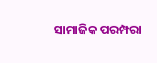ସାମାଜିକ ପରମ୍ପରା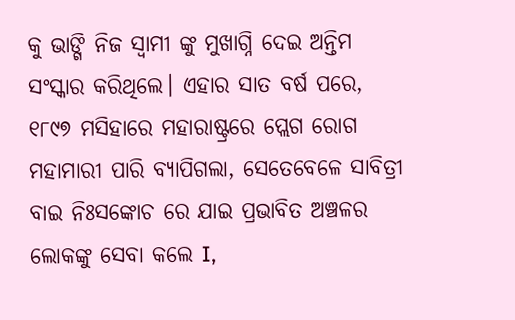କୁ ଭାଙ୍ଗି ନିଜ ସ୍ୱାମୀ ଙ୍କୁ ମୁଖାଗ୍ନି ଦେଇ ଅନ୍ତିମ ସଂସ୍କାର କରିଥିଲେ। ଏହାର ସାତ ବର୍ଷ ପରେ, ୧୮୯୭ ମସିହାରେ ମହାରାଷ୍ଟ୍ରରେ ପ୍ଲେଗ ରୋଗ ମହାମାରୀ ପାରି ବ୍ୟାପିଗଲା, ସେତେବେଳେ ସାବିତ୍ରୀ ବାଇ ନିଃସଙ୍କୋଚ ରେ ଯାଇ ପ୍ରଭାବିତ ଅଞ୍ଚଳର ଲୋକଙ୍କୁ ସେବା କଲେ I,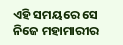ଏହି ସମୟରେ ସେ ନିଜେ ମହାମାରୀର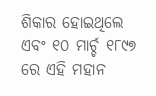ଶିକାର ହୋଇଥିଲେ ଏବଂ ୧୦ ମାର୍ଚ୍ଚ ୧୮୯୭ ରେ ଏହି ମହାନ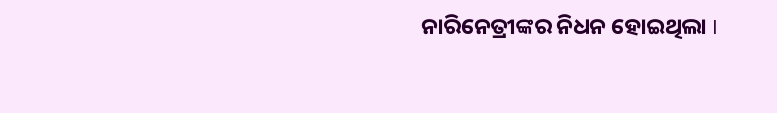ନାରିନେତ୍ରୀଙ୍କର ନିଧନ ହୋଇଥିଲା I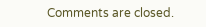Comments are closed.